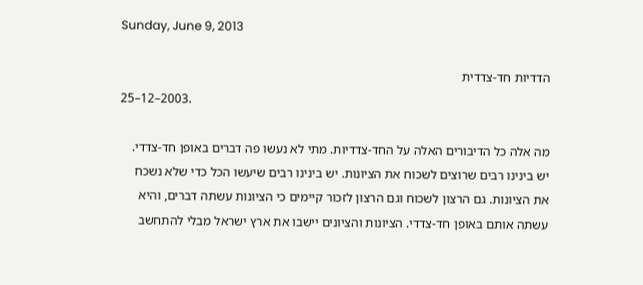Sunday, June 9, 2013

הדדיות חד-צדדית
                                                                                                               .2003–12–25

מה אלה כל הדיבורים האלה על החד-צדדיות. מתי לא נעשו פה דברים באופן חד-צדדי. יש בינינו רבים שרוצים לשכוח את הציונות. יש בינינו רבים שיעשו הכל כדי שלא נשכח את הציונות. גם הרצון לשכוח וגם הרצון לזכור קיימים כי הציונות עשתה דברים, והיא עשתה אותם באופן חד-צדדי. הציונות והציונים יישבו את ארץ ישראל מבלי להתחשב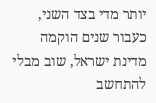יותר מדי בצד השני, כעבור שנים הוקמה מדינת ישראל, שוב מבלי להתחשב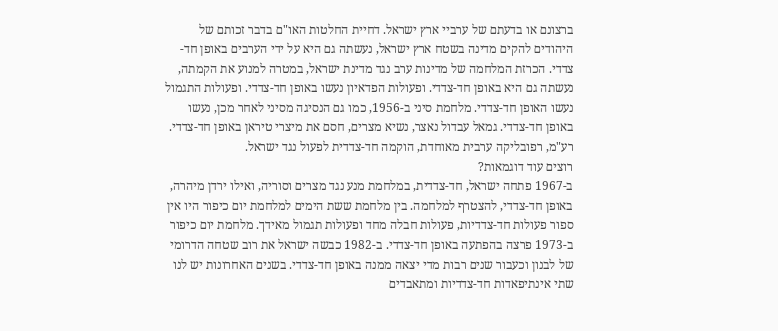ברצונם או בדעתם של ערביי ארץ ישראל. דחיית החלטות האו"ם בדבר זכותם של היהודים להקים מדינה בשטח ארץ ישראל, נעשתה גם היא על ידי הערבים באופן חד-צדדי. הכרזת המלחמה של מדינות ערב נגד מדינת ישראל, במטרה למנוע את הקמתה, נעשתה גם היא באופן חד-צדדי. ופעולות הפדאיון נעשו באופן חד-צדדי. ופעולות התגמול נעשו האופן חד-צדדי. מלחמת סיני ב-1956, כמו גם הנסיגה מסיני לאחר מכן, נעשו באופן חד-צדדי. גמאל עבדול נאצר, נשיא מצרים, חסם את מיצרי טיראן באופן חד-צדדי. רע"מ, רפובליקה ערבית מאוחדת, הוקמה חד-צדדית לפעול נגד ישראל.
רוצים עוד דוגמאות?
ב-1967 פתחה ישראל, חד-צדדית, במלחמת מנע נגד מצרים וסוריה, ואילו ירדן מיהרה, באופן חד-צדדי, להצטרף למלחמה. בין מלחמת ששת הימים למלחמת יום כיפור היו אין ספור פעולות חד-צדדיות, פעולות חבלה מחד ופעולות תגמול מאידך. מלחמת יום כיפור ב-1973 פרצה בהפתעה באופן חד-צדדי. ב-1982 כבשה ישראל את רוב שטחה הדרומי של לבנון וכעבור שנים רבות מדי יצאה ממנה באופן חד-צדדי. בשנים האחרונות יש לנו שתי אינתיפאדות חד-צדדיות ומתאבדים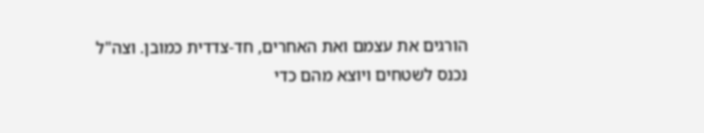הורגים את עצמם ואת האחרים, חד-צדדית כמובן. וצה"ל נכנס לשטחים ויוצא מהם כדי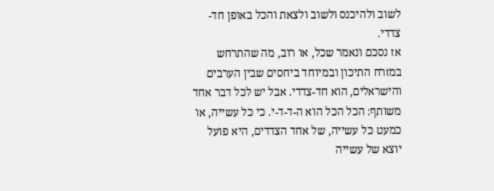לשוב ולהיכנס ולשוב ולצאת והכל באופן חד-צדדי.
אז נסכם ונאמר שכל, או רוב, מה שהתרחש במזרח התיכון ובמיוחד ביחסים שבין הערבים והישראלים, הוא חד-צדדי. אבל יש לכל דבר אחד משותף: הכל הכל הוא ה-ד-ד-י. כי כל עשייה, או כמעט כל עשייה, של אחד הצדדים, היא פועל יוצא של עשייה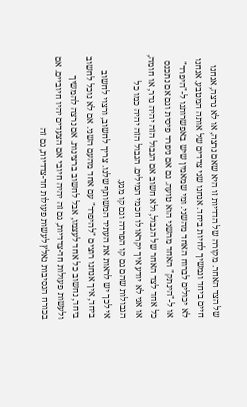של הצד האחר. מקורה של הדדיות זו היא שאם נרצה, או לא נרצה, אנחנו חיים ביחד ונמשיך לחיות ביחד. אנחנו שני צדדים של אותה המטבע. אנחנו לא יכולים לברוח האחד מהשני. ומי שמאמין שיש באפשרותנו ל-"היפרד" או ל-"הינתק" האחד מהשני הוא טועה. גם אם ניפרד פיסית וגם אם נתכנס כל אחד לצד האחר של הגבול, ולא חשוב אם הגבול הזה יהיה גדר, או חומה, או אני לא יודע איך יקראו לו חכמי המילים. הגבול הזה יהיה כמו כל הגבולות שהם גם קו הפרדה וגם קו מגע.
אי לכך יש לראות את העתיד המשותף שלנו. צריך לחשוב, ורצוי לחשוב ביחד, איך אנחנו רוצים "להיפרד" עם אחד מהעם השני. אם לא נוכל לחשוב ביחד, נחשוב כל אחד לעצמו, אבל לחשוב ברצינות. אם נרצה להמשיך ולעשות פעולות חד-צדדיות, גם זה יהיה חיובי אם הצעדים יהיו חיוביים. אם בכורח הנסיבות נאלץ לעשות פעולות חד-צדדיות, גם זה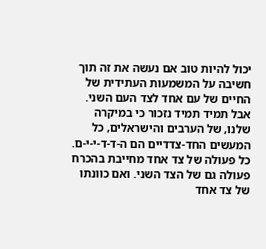יכול להיות טוב אם נעשה את זה תוך חשיבה על המשמעות העתידית של החיים של עם אחד לצד העם השני. אבל תמיד תמיד נזכור כי במיקרה שלנו, של הערבים והישראלים, כל המעשים החד-צדדיים הם ה-ד-ד-י-י-ם. כל פעולה של צד אחד מחייבת בהכרח פעולה גם של הצד השני. ואם כוונתו של צד אחד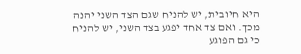היא חיובית, יש להניח שגם הצד השני יהנה מכך. ואם צד אחד יפגע בצד השני, יש להניח כי גם הפוגע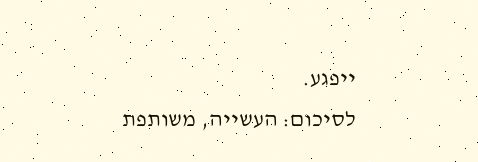ייפגע.
לסיכום: העשייה, משותפת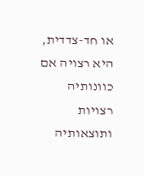או חד-צדדית, היא רצויה אם כוונותיה רצויות ותוצאותיה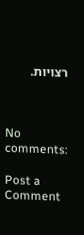רצויות.



No comments:

Post a Comment